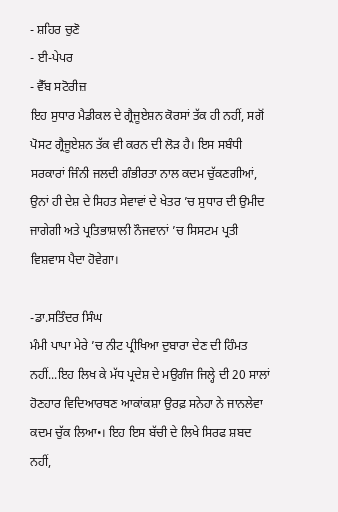- ਸ਼ਹਿਰ ਚੁਣੋ
- ਈ-ਪੇਪਰ
- ਵੈੱਬ ਸਟੋਰੀਜ਼
ਇਹ ਸੁਧਾਰ ਮੈਡੀਕਲ ਦੇ ਗ੍ਰੈਜੂਏਸ਼ਨ ਕੋਰਸਾਂ ਤੱਕ ਹੀ ਨਹੀਂ, ਸਗੋਂ ਪੋਸਟ ਗ੍ਰੈਜੂਏਸ਼ਨ ਤੱਕ ਵੀ ਕਰਨ ਦੀ ਲੋੜ ਹੈ। ਇਸ ਸਬੰਧੀ ਸਰਕਾਰਾਂ ਜਿੰਨੀ ਜਲਦੀ ਗੰਭੀਰਤਾ ਨਾਲ ਕਦਮ ਚੁੱਕਣਗੀਆਂ, ਉਨਾਂ ਹੀ ਦੇਸ਼ ਦੇ ਸਿਹਤ ਸੇਵਾਵਾਂ ਦੇ ਖੇਤਰ ’ਚ ਸੁਧਾਰ ਦੀ ਉਮੀਦ ਜਾਗੇਗੀ ਅਤੇ ਪ੍ਰਤਿਭਾਸ਼ਾਲੀ ਨੌਜਵਾਨਾਂ ’ਚ ਸਿਸਟਮ ਪ੍ਰਤੀ ਵਿਸ਼ਵਾਸ ਪੈਦਾ ਹੋਵੇਗਾ।

-ਡਾ.ਸਤਿੰਦਰ ਸਿੰਘ
ਮੰਮੀ ਪਾਪਾ ਮੇਰੇ ’ਚ ਨੀਟ ਪ੍ਰੀਖਿਆ ਦੁਬਾਰਾ ਦੇਣ ਦੀ ਹਿੰਮਤ ਨਹੀਂ...ਇਹ ਲਿਖ ਕੇ ਮੱਧ ਪ੍ਰਦੇਸ਼ ਦੇ ਮਉਗੰਜ ਜਿਲ੍ਹੇ ਦੀ 20 ਸਾਲਾਂ ਹੋਣਹਾਰ ਵਿਦਿਆਰਥਣ ਆਕਾਂਕਸ਼ਾ ਉਰਫ਼ ਸਨੇਹਾ ਨੇ ਜਾਨਲੇਵਾ ਕਦਮ ਚੁੱਕ ਲਿਆ•। ਇਹ ਇਸ ਬੱਚੀ ਦੇ ਲਿਖੇ ਸਿਰਫ ਸ਼ਬਦ ਨਹੀਂ,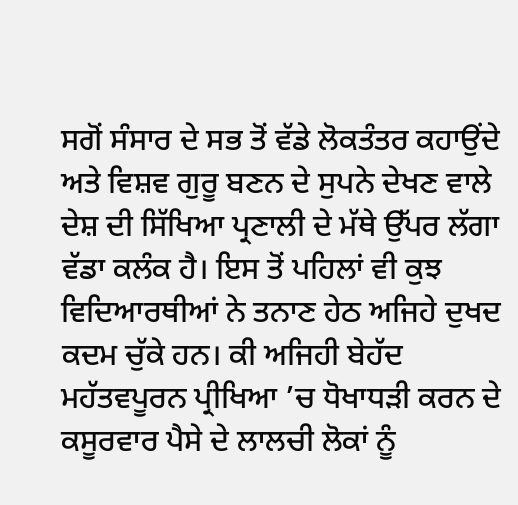ਸਗੋਂ ਸੰਸਾਰ ਦੇ ਸਭ ਤੋਂ ਵੱਡੇ ਲੋਕਤੰਤਰ ਕਹਾਉਂਦੇ ਅਤੇ ਵਿਸ਼ਵ ਗੁਰੂ ਬਣਨ ਦੇ ਸੁਪਨੇ ਦੇਖਣ ਵਾਲੇ ਦੇਸ਼ ਦੀ ਸਿੱਖਿਆ ਪ੍ਰਣਾਲੀ ਦੇ ਮੱਥੇ ਉੱਪਰ ਲੱਗਾ ਵੱਡਾ ਕਲੰਕ ਹੈ। ਇਸ ਤੋਂ ਪਹਿਲਾਂ ਵੀ ਕੁਝ ਵਿਦਿਆਰਥੀਆਂ ਨੇ ਤਨਾਣ ਹੇਠ ਅਜਿਹੇ ਦੁਖਦ ਕਦਮ ਚੁੱਕੇ ਹਨ। ਕੀ ਅਜਿਹੀ ਬੇਹੱਦ ਮਹੱਤਵਪੂਰਨ ਪ੍ਰੀਖਿਆ ’ਚ ਧੋਖਾਧੜੀ ਕਰਨ ਦੇ ਕਸੂਰਵਾਰ ਪੈਸੇ ਦੇ ਲਾਲਚੀ ਲੋਕਾਂ ਨੂੰ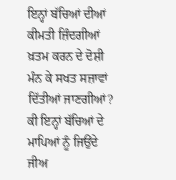ਇਨ੍ਹਾਂ ਬੱਚਿਆਂ ਦੀਆਂ ਕੀਮਤੀ ਜ਼ਿੰਦਗੀਆਂ ਖ਼ਤਮ ਕਰਨ ਦੇ ਦੋਸ਼ੀ ਮੰਨ ਕੇ ਸਖਤ ਸਜ਼ਾਵਾਂ ਦਿੱਤੀਆਂ ਜਾਣਗੀਆਂ? ਕੀ ਇਨ੍ਹਾਂ ਬੱਚਿਆਂ ਦੇ ਮਾਪਿਆਂ ਨੂੰ ਜਿਉਂਦੇ ਜੀਅ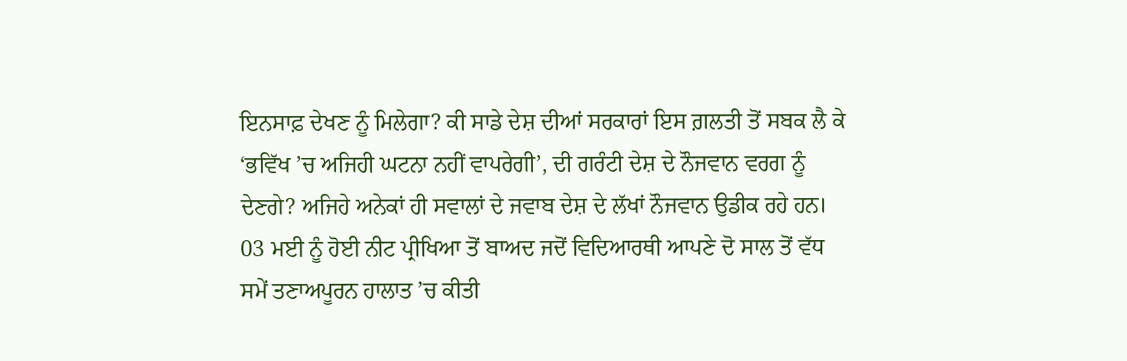ਇਨਸਾਫ਼ ਦੇਖਣ ਨੂੰ ਮਿਲੇਗਾ? ਕੀ ਸਾਡੇ ਦੇਸ਼ ਦੀਆਂ ਸਰਕਾਰਾਂ ਇਸ ਗ਼ਲਤੀ ਤੋਂ ਸਬਕ ਲੈ ਕੇ ‘ਭਵਿੱਖ ’ਚ ਅਜਿਹੀ ਘਟਨਾ ਨਹੀਂ ਵਾਪਰੇਗੀ’, ਦੀ ਗਰੰਟੀ ਦੇਸ਼ ਦੇ ਨੌਜਵਾਨ ਵਰਗ ਨੂੰ ਦੇਣਗੇ? ਅਜਿਹੇ ਅਨੇਕਾਂ ਹੀ ਸਵਾਲਾਂ ਦੇ ਜਵਾਬ ਦੇਸ਼ ਦੇ ਲੱਖਾਂ ਨੌਜਵਾਨ ਉਡੀਕ ਰਹੇ ਹਨ। 03 ਮਈ ਨੂੰ ਹੋਈ ਨੀਟ ਪ੍ਰੀਖਿਆ ਤੋਂ ਬਾਅਦ ਜਦੋਂ ਵਿਦਿਆਰਥੀ ਆਪਣੇ ਦੋ ਸਾਲ ਤੋਂ ਵੱਧ ਸਮੇਂ ਤਣਾਅਪੂਰਨ ਹਾਲਾਤ ’ਚ ਕੀਤੀ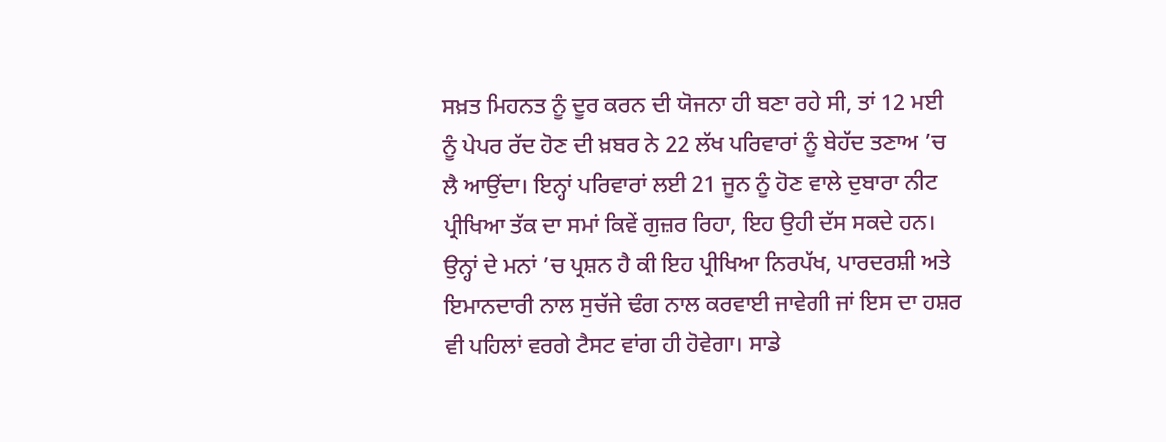ਸਖ਼ਤ ਮਿਹਨਤ ਨੂੰ ਦੂਰ ਕਰਨ ਦੀ ਯੋਜਨਾ ਹੀ ਬਣਾ ਰਹੇ ਸੀ, ਤਾਂ 12 ਮਈ ਨੂੰ ਪੇਪਰ ਰੱਦ ਹੋਣ ਦੀ ਖ਼ਬਰ ਨੇ 22 ਲੱਖ ਪਰਿਵਾਰਾਂ ਨੂੰ ਬੇਹੱਦ ਤਣਾਅ ’ਚ ਲੈ ਆਉਂਦਾ। ਇਨ੍ਹਾਂ ਪਰਿਵਾਰਾਂ ਲਈ 21 ਜੂਨ ਨੂੰ ਹੋਣ ਵਾਲੇ ਦੁਬਾਰਾ ਨੀਟ ਪ੍ਰੀਖਿਆ ਤੱਕ ਦਾ ਸਮਾਂ ਕਿਵੇਂ ਗੁਜ਼ਰ ਰਿਹਾ, ਇਹ ਉਹੀ ਦੱਸ ਸਕਦੇ ਹਨ। ਉਨ੍ਹਾਂ ਦੇ ਮਨਾਂ ’ਚ ਪ੍ਰਸ਼ਨ ਹੈ ਕੀ ਇਹ ਪ੍ਰੀਖਿਆ ਨਿਰਪੱਖ, ਪਾਰਦਰਸ਼ੀ ਅਤੇ ਇਮਾਨਦਾਰੀ ਨਾਲ ਸੁਚੱਜੇ ਢੰਗ ਨਾਲ ਕਰਵਾਈ ਜਾਵੇਗੀ ਜਾਂ ਇਸ ਦਾ ਹਸ਼ਰ ਵੀ ਪਹਿਲਾਂ ਵਰਗੇ ਟੈਸਟ ਵਾਂਗ ਹੀ ਹੋਵੇਗਾ। ਸਾਡੇ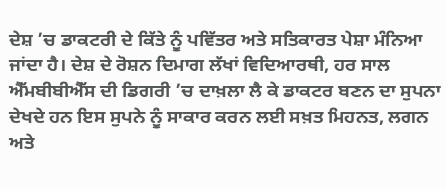ਦੇਸ਼ ’ਚ ਡਾਕਟਰੀ ਦੇ ਕਿੱਤੇ ਨੂੰ ਪਵਿੱਤਰ ਅਤੇ ਸਤਿਕਾਰਤ ਪੇਸ਼ਾ ਮੰਨਿਆ ਜਾਂਦਾ ਹੈ। ਦੇਸ਼ ਦੇ ਰੋਸ਼ਨ ਦਿਮਾਗ ਲੱਖਾਂ ਵਿਦਿਆਰਥੀ, ਹਰ ਸਾਲ ਐੱਮਬੀਬੀਐੱਸ ਦੀ ਡਿਗਰੀ ’ਚ ਦਾਖ਼ਲਾ ਲੈ ਕੇ ਡਾਕਟਰ ਬਣਨ ਦਾ ਸੁਪਨਾ ਦੇਖਦੇ ਹਨ ਇਸ ਸੁਪਨੇ ਨੂੰ ਸਾਕਾਰ ਕਰਨ ਲਈ ਸਖ਼ਤ ਮਿਹਨਤ, ਲਗਨ ਅਤੇ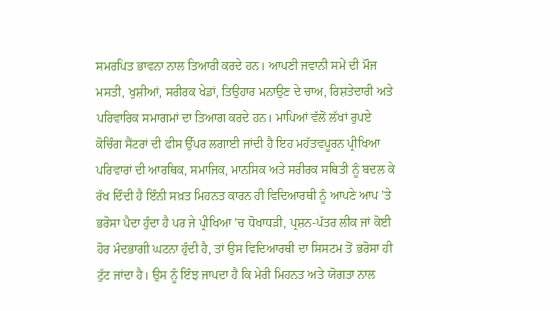ਸਮਰਪਿਤ ਭਾਵਨਾ ਨਾਲ ਤਿਆਰੀ ਕਰਦੇ ਹਨ। ਆਪਣੀ ਜਵਾਨੀ ਸਮੇਂ ਦੀ ਮੌਜ ਮਸਤੀ, ਖੁਸ਼ੀਆਂ, ਸਰੀਰਕ ਖੇਡਾਂ, ਤਿਉਹਾਰ ਮਨਾਉਣ ਦੇ ਚਾਅ, ਰਿਸ਼ਤੇਦਾਰੀ ਅਤੇ ਪਰਿਵਾਰਿਕ ਸਮਾਗਮਾਂ ਦਾ ਤਿਆਗ ਕਰਦੇ ਹਨ। ਮਾਪਿਆਂ ਵੱਲੋਂ ਲੱਖਾਂ ਰੁਪਏ ਕੋਚਿੰਗ ਸੈਂਟਰਾਂ ਦੀ ਫੀਸ ਉੱਪਰ ਲਗਾਈ ਜਾਂਦੀ ਹੈ ਇਹ ਮਹੱਤਵਪੂਰਨ ਪ੍ਰੀਖਿਆ ਪਰਿਵਾਰਾਂ ਦੀ ਆਰਥਿਕ, ਸਮਾਜਿਕ, ਮਾਨਸਿਕ ਅਤੇ ਸਰੀਰਕ ਸਥਿਤੀ ਨੂੰ ਬਦਲ ਕੇ ਰੱਖ ਦਿੰਦੀ ਹੈ ਇੰਨੀ ਸਖ਼ਤ ਮਿਹਨਤ ਕਾਰਨ ਹੀ ਵਿਦਿਆਰਥੀ ਨੂੰ ਆਪਣੇ ਆਪ ’ਤੇ ਭਰੋਸਾ ਪੈਦਾ ਹੁੰਦਾ ਹੈ ਪਰ ਜੇ ਪ੍ਰੀਖਿਆ ’ਚ ਧੋਖਾਧੜੀ, ਪ੍ਰਸ਼ਨ-ਪੱਤਰ ਲੀਕ ਜਾਂ ਕੋਈ ਹੋਰ ਮੰਦਭਾਗੀ ਘਟਨਾ ਹੁੰਦੀ ਹੈ, ਤਾਂ ਉਸ ਵਿਦਿਆਰਥੀ ਦਾ ਸਿਸਟਮ ਤੋਂ ਭਰੋਸਾ ਹੀ ਟੁੱਟ ਜਾਂਦਾ ਹੈ। ਉਸ ਨੂੰ ਇੰਝ ਜਾਪਦਾ ਹੈ ਕਿ ਮੇਰੀ ਮਿਹਨਤ ਅਤੇ ਯੋਗਤਾ ਨਾਲ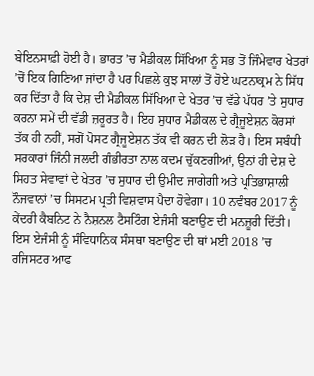ਬੇਇਨਸਾਫ਼ੀ ਹੋਈ ਹੈ। ਭਾਰਤ ’ਚ ਮੈਡੀਕਲ ਸਿੱਖਿਆ ਨੂੰ ਸਭ ਤੋਂ ਜਿੰਮੇਵਾਰ ਖੇਤਰਾਂ ’ਚੋਂ ਇਕ ਗਿਣਿਆ ਜਾਂਦਾ ਹੈ ਪਰ ਪਿਛਲੇ ਕੁਝ ਸਾਲਾਂ ਤੋਂ ਹੋਏ ਘਟਨਾਕ੍ਰਮ ਨੇ ਸਿੱਧ ਕਰ ਦਿੱਤਾ ਹੈ ਕਿ ਦੇਸ਼ ਦੀ ਮੈਡੀਕਲ ਸਿੱਖਿਆ ਦੇ ਖੇਤਰ ’ਚ ਵੱਡੇ ਪੱਧਰ ’ਤੇ ਸੁਧਾਰ ਕਰਨਾ ਸਮੇਂ ਦੀ ਵੱਡੀ ਜ਼ਰੂਰਤ ਹੈ। ਇਹ ਸੁਧਾਰ ਮੈਡੀਕਲ ਦੇ ਗ੍ਰੈਜੂਏਸ਼ਨ ਕੋਰਸਾਂ ਤੱਕ ਹੀ ਨਹੀਂ, ਸਗੋਂ ਪੋਸਟ ਗ੍ਰੈਜੂਏਸ਼ਨ ਤੱਕ ਵੀ ਕਰਨ ਦੀ ਲੋੜ ਹੈ। ਇਸ ਸਬੰਧੀ ਸਰਕਾਰਾਂ ਜਿੰਨੀ ਜਲਦੀ ਗੰਭੀਰਤਾ ਨਾਲ ਕਦਮ ਚੁੱਕਣਗੀਆਂ, ਉਨਾਂ ਹੀ ਦੇਸ਼ ਦੇ ਸਿਹਤ ਸੇਵਾਵਾਂ ਦੇ ਖੇਤਰ ’ਚ ਸੁਧਾਰ ਦੀ ਉਮੀਦ ਜਾਗੇਗੀ ਅਤੇ ਪ੍ਰਤਿਭਾਸ਼ਾਲੀ ਨੌਜਵਾਨਾਂ ’ਚ ਸਿਸਟਮ ਪ੍ਰਤੀ ਵਿਸ਼ਵਾਸ ਪੈਦਾ ਹੋਵੇਗਾ। 10 ਨਵੰਬਰ 2017 ਨੂੰ ਕੇਂਦਰੀ ਕੈਬਨਿਟ ਨੇ ਨੈਸ਼ਨਲ ਟੈਸਟਿੰਗ ਏਜੰਸੀ ਬਣਾਉਣ ਦੀ ਮਨਜ਼ੂਰੀ ਦਿੱਤੀ। ਇਸ ਏਜੰਸੀ ਨੂੰ ਸੰਵਿਧਾਨਿਕ ਸੰਸਥਾ ਬਣਾਉਣ ਦੀ ਥਾਂ ਮਈ 2018 ’ਚ ਰਜਿਸਟਰ ਆਫ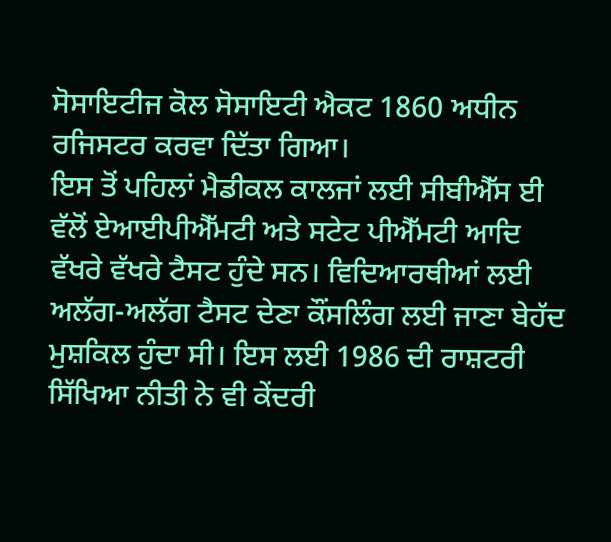ਸੋਸਾਇਟੀਜ ਕੋਲ ਸੋਸਾਇਟੀ ਐਕਟ 1860 ਅਧੀਨ ਰਜਿਸਟਰ ਕਰਵਾ ਦਿੱਤਾ ਗਿਆ।
ਇਸ ਤੋਂ ਪਹਿਲਾਂ ਮੈਡੀਕਲ ਕਾਲਜਾਂ ਲਈ ਸੀਬੀਐੱਸ ਈ ਵੱਲੋਂ ਏਆਈਪੀਐੱਮਟੀ ਅਤੇ ਸਟੇਟ ਪੀਐੱਮਟੀ ਆਦਿ ਵੱਖਰੇ ਵੱਖਰੇ ਟੈਸਟ ਹੁੰਦੇ ਸਨ। ਵਿਦਿਆਰਥੀਆਂ ਲਈ ਅਲੱਗ-ਅਲੱਗ ਟੈਸਟ ਦੇਣਾ ਕੌਂਸਲਿੰਗ ਲਈ ਜਾਣਾ ਬੇਹੱਦ ਮੁਸ਼ਕਿਲ ਹੁੰਦਾ ਸੀ। ਇਸ ਲਈ 1986 ਦੀ ਰਾਸ਼ਟਰੀ ਸਿੱਖਿਆ ਨੀਤੀ ਨੇ ਵੀ ਕੇਂਦਰੀ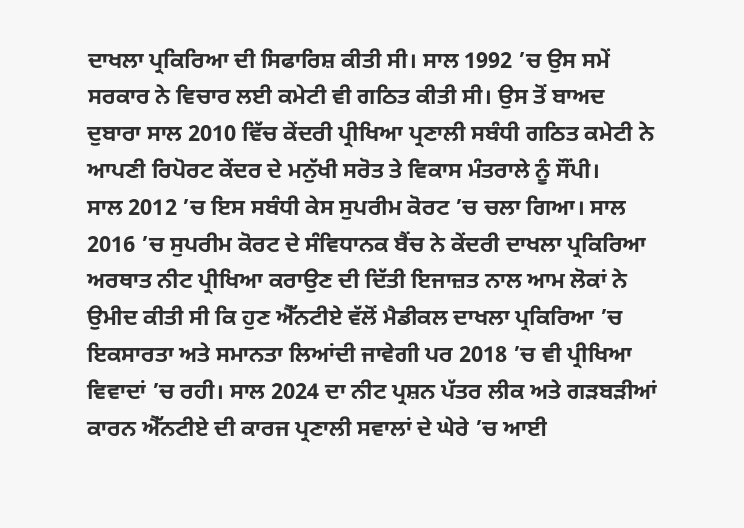ਦਾਖਲਾ ਪ੍ਰਕਿਰਿਆ ਦੀ ਸਿਫਾਰਿਸ਼ ਕੀਤੀ ਸੀ। ਸਾਲ 1992 ’ਚ ਉਸ ਸਮੇਂ ਸਰਕਾਰ ਨੇ ਵਿਚਾਰ ਲਈ ਕਮੇਟੀ ਵੀ ਗਠਿਤ ਕੀਤੀ ਸੀ। ਉਸ ਤੋਂ ਬਾਅਦ ਦੁਬਾਰਾ ਸਾਲ 2010 ਵਿੱਚ ਕੇਂਦਰੀ ਪ੍ਰੀਖਿਆ ਪ੍ਰਣਾਲੀ ਸਬੰਧੀ ਗਠਿਤ ਕਮੇਟੀ ਨੇ ਆਪਣੀ ਰਿਪੋਰਟ ਕੇਂਦਰ ਦੇ ਮਨੁੱਖੀ ਸਰੋਤ ਤੇ ਵਿਕਾਸ ਮੰਤਰਾਲੇ ਨੂੰ ਸੌਂਪੀ।
ਸਾਲ 2012 ’ਚ ਇਸ ਸਬੰਧੀ ਕੇਸ ਸੁਪਰੀਮ ਕੋਰਟ ’ਚ ਚਲਾ ਗਿਆ। ਸਾਲ 2016 ’ਚ ਸੁਪਰੀਮ ਕੋਰਟ ਦੇ ਸੰਵਿਧਾਨਕ ਬੈਂਚ ਨੇ ਕੇਂਦਰੀ ਦਾਖਲਾ ਪ੍ਰਕਿਰਿਆ ਅਰਥਾਤ ਨੀਟ ਪ੍ਰੀਖਿਆ ਕਰਾਉਣ ਦੀ ਦਿੱਤੀ ਇਜਾਜ਼ਤ ਨਾਲ ਆਮ ਲੋਕਾਂ ਨੇ ਉਮੀਦ ਕੀਤੀ ਸੀ ਕਿ ਹੁਣ ਐੱਨਟੀਏ ਵੱਲੋਂ ਮੈਡੀਕਲ ਦਾਖਲਾ ਪ੍ਰਕਿਰਿਆ ’ਚ ਇਕਸਾਰਤਾ ਅਤੇ ਸਮਾਨਤਾ ਲਿਆਂਦੀ ਜਾਵੇਗੀ ਪਰ 2018 ’ਚ ਵੀ ਪ੍ਰੀਖਿਆ ਵਿਵਾਦਾਂ ’ਚ ਰਹੀ। ਸਾਲ 2024 ਦਾ ਨੀਟ ਪ੍ਰਸ਼ਨ ਪੱਤਰ ਲੀਕ ਅਤੇ ਗੜਬੜੀਆਂ ਕਾਰਨ ਐੱਨਟੀਏ ਦੀ ਕਾਰਜ ਪ੍ਰਣਾਲੀ ਸਵਾਲਾਂ ਦੇ ਘੇਰੇ ’ਚ ਆਈ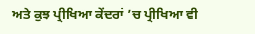ਅਤੇ ਕੁਝ ਪ੍ਰੀਖਿਆ ਕੇਂਦਰਾਂ ’ਚ ਪ੍ਰੀਖਿਆ ਵੀ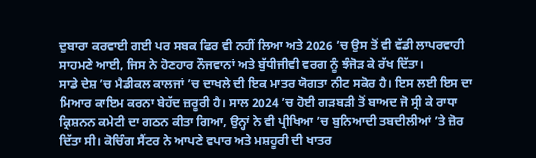ਦੁਬਾਰਾ ਕਰਵਾਈ ਗਈ ਪਰ ਸਬਕ ਫਿਰ ਵੀ ਨਹੀਂ ਲਿਆ ਅਤੇ 2026 ’ਚ ਉਸ ਤੋਂ ਵੀ ਵੱਡੀ ਲਾਪਰਵਾਹੀ ਸਾਹਮਣੇ ਆਈ, ਜਿਸ ਨੇ ਹੋਣਹਾਰ ਨੌਜਵਾਨਾਂ ਅਤੇ ਬੁੱਧੀਜੀਵੀ ਵਰਗ ਨੂੰ ਝੰਜੋੜ ਕੇ ਰੱਖ ਦਿੱਤਾ।
ਸਾਡੇ ਦੇਸ਼ ’ਚ ਮੈਡੀਕਲ ਕਾਲਜਾਂ ’ਚ ਦਾਖਲੇ ਦੀ ਇਕ ਮਾਤਰ ਯੋਗਤਾ ਨੀਟ ਸਕੋਰ ਹੈ। ਇਸ ਲਈ ਇਸ ਦਾ ਮਿਆਰ ਕਾਇਮ ਕਰਨਾ ਬੇਹੱਦ ਜ਼ਰੂਰੀ ਹੈ। ਸਾਲ 2024 ’ਚ ਹੋਈ ਗੜਬੜੀ ਤੋਂ ਬਾਅਦ ਜੋ ਸ੍ਰੀ ਕੇ ਰਾਧਾ ਕ੍ਰਿਸ਼ਨਨ ਕਮੇਟੀ ਦਾ ਗਠਨ ਕੀਤਾ ਗਿਆ, ਉਨ੍ਹਾਂ ਨੇ ਵੀ ਪ੍ਰੀਖਿਆ ’ਚ ਬੁਨਿਆਦੀ ਤਬਦੀਲੀਆਂ ’ਤੇ ਜ਼ੋਰ ਦਿੱਤਾ ਸੀ। ਕੋਚਿੰਗ ਸੈਂਟਰ ਨੇ ਆਪਣੇ ਵਪਾਰ ਅਤੇ ਮਸ਼ਹੂਰੀ ਦੀ ਖਾਤਰ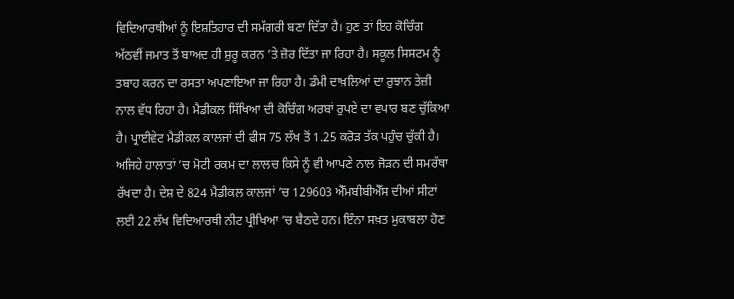ਵਿਦਿਆਰਥੀਆਂ ਨੂੰ ਇਸ਼ਤਿਹਾਰ ਦੀ ਸਮੱਗਰੀ ਬਣਾ ਦਿੱਤਾ ਹੈ। ਹੁਣ ਤਾਂ ਇਹ ਕੋਚਿੰਗ ਅੱਠਵੀਂ ਜਮਾਤ ਤੋਂ ਬਾਅਦ ਹੀ ਸ਼ੁਰੂ ਕਰਨ ’ਤੇ ਜ਼ੋਰ ਦਿੱਤਾ ਜਾ ਰਿਹਾ ਹੈ। ਸਕੂਲ ਸਿਸਟਮ ਨੂੰ ਤਬਾਹ ਕਰਨ ਦਾ ਰਸਤਾ ਅਪਣਾਇਆ ਜਾ ਰਿਹਾ ਹੈ। ਡੰਮੀ ਦਾਖ਼ਲਿਆਂ ਦਾ ਰੁਝਾਨ ਤੇਜ਼ੀ ਨਾਲ ਵੱਧ ਰਿਹਾ ਹੈ। ਮੈਡੀਕਲ ਸਿੱਖਿਆ ਦੀ ਕੋਚਿੰਗ ਅਰਬਾਂ ਰੁਪਏ ਦਾ ਵਪਾਰ ਬਣ ਚੁੱਕਿਆ ਹੈ। ਪ੍ਰਾਈਵੇਟ ਮੈਡੀਕਲ ਕਾਲਜਾਂ ਦੀ ਫੀਸ 75 ਲੱਖ ਤੋਂ 1.25 ਕਰੋੜ ਤੱਕ ਪਹੁੰਚ ਚੁੱਕੀ ਹੈ। ਅਜਿਹੇ ਹਾਲਾਤਾਂ ’ਚ ਮੋਟੀ ਰਕਮ ਦਾ ਲਾਲਚ ਕਿਸੇ ਨੂੰ ਵੀ ਆਪਣੇ ਨਾਲ ਜੋੜਨ ਦੀ ਸਮਰੱਥਾ ਰੱਖਦਾ ਹੈ। ਦੇਸ਼ ਦੇ 824 ਮੈਡੀਕਲ ਕਾਲਜਾਂ ’ਚ 129603 ਐੱਮਬੀਬੀਐੱਸ ਦੀਆਂ ਸੀਟਾਂ ਲਈ 22 ਲੱਖ ਵਿਦਿਆਰਥੀ ਨੀਟ ਪ੍ਰੀਖਿਆ ’ਚ ਬੈਠਦੇ ਹਨ। ਇੰਨਾ ਸਖ਼ਤ ਮੁਕਾਬਲਾ ਹੋਣ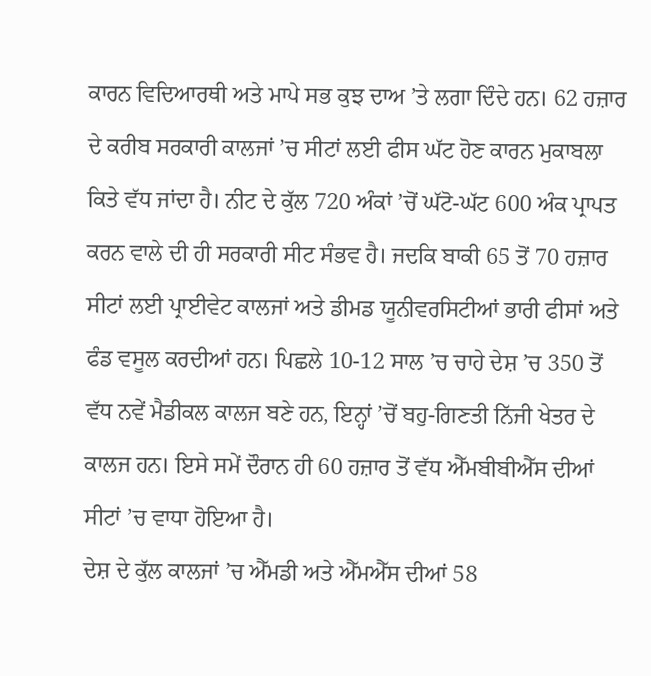ਕਾਰਨ ਵਿਦਿਆਰਥੀ ਅਤੇ ਮਾਪੇ ਸਭ ਕੁਝ ਦਾਅ ’ਤੇ ਲਗਾ ਦਿੰਦੇ ਹਨ। 62 ਹਜ਼ਾਰ ਦੇ ਕਰੀਬ ਸਰਕਾਰੀ ਕਾਲਜਾਂ ’ਚ ਸੀਟਾਂ ਲਈ ਫੀਸ ਘੱਟ ਹੋਣ ਕਾਰਨ ਮੁਕਾਬਲਾ ਕਿਤੇ ਵੱਧ ਜਾਂਦਾ ਹੈ। ਨੀਟ ਦੇ ਕੁੱਲ 720 ਅੰਕਾਂ ’ਚੋਂ ਘੱਟੋ-ਘੱਟ 600 ਅੰਕ ਪ੍ਰਾਪਤ ਕਰਨ ਵਾਲੇ ਦੀ ਹੀ ਸਰਕਾਰੀ ਸੀਟ ਸੰਭਵ ਹੈ। ਜਦਕਿ ਬਾਕੀ 65 ਤੋਂ 70 ਹਜ਼ਾਰ ਸੀਟਾਂ ਲਈ ਪ੍ਰਾਈਵੇਟ ਕਾਲਜਾਂ ਅਤੇ ਡੀਮਡ ਯੂਨੀਵਰਸਿਟੀਆਂ ਭਾਰੀ ਫੀਸਾਂ ਅਤੇ ਫੰਡ ਵਸੂਲ ਕਰਦੀਆਂ ਹਨ। ਪਿਛਲੇ 10-12 ਸਾਲ ’ਚ ਚਾਹੇ ਦੇਸ਼ ’ਚ 350 ਤੋਂ ਵੱਧ ਨਵੇਂ ਮੈਡੀਕਲ ਕਾਲਜ ਬਣੇ ਹਨ, ਇਨ੍ਹਾਂ ’ਚੋਂ ਬਹੁ-ਗਿਣਤੀ ਨਿੱਜੀ ਖੇਤਰ ਦੇ ਕਾਲਜ ਹਨ। ਇਸੇ ਸਮੇਂ ਦੌਰਾਨ ਹੀ 60 ਹਜ਼ਾਰ ਤੋਂ ਵੱਧ ਐੱਮਬੀਬੀਐੱਸ ਦੀਆਂ ਸੀਟਾਂ ’ਚ ਵਾਧਾ ਹੋਇਆ ਹੈ।
ਦੇਸ਼ ਦੇ ਕੁੱਲ ਕਾਲਜਾਂ ’ਚ ਐੱਮਡੀ ਅਤੇ ਐੱਮਐੱਸ ਦੀਆਂ 58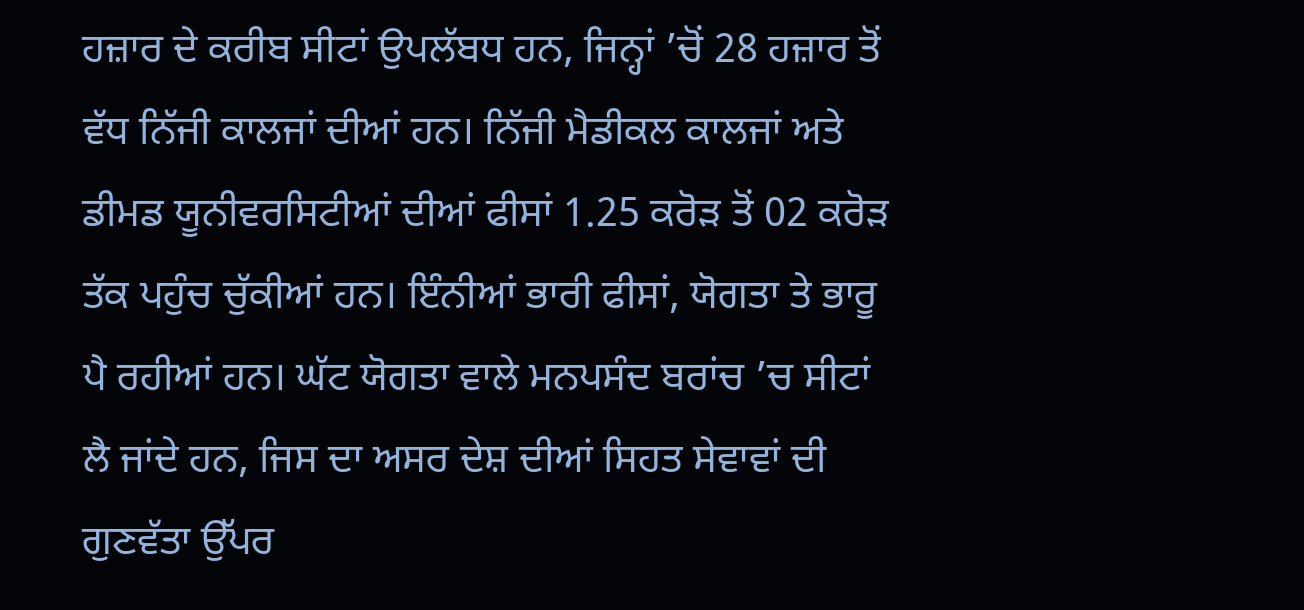ਹਜ਼ਾਰ ਦੇ ਕਰੀਬ ਸੀਟਾਂ ਉਪਲੱਬਧ ਹਨ, ਜਿਨ੍ਹਾਂ ’ਚੋਂ 28 ਹਜ਼ਾਰ ਤੋਂ ਵੱਧ ਨਿੱਜੀ ਕਾਲਜਾਂ ਦੀਆਂ ਹਨ। ਨਿੱਜੀ ਮੈਡੀਕਲ ਕਾਲਜਾਂ ਅਤੇ ਡੀਮਡ ਯੂਨੀਵਰਸਿਟੀਆਂ ਦੀਆਂ ਫੀਸਾਂ 1.25 ਕਰੋੜ ਤੋਂ 02 ਕਰੋੜ ਤੱਕ ਪਹੁੰਚ ਚੁੱਕੀਆਂ ਹਨ। ਇੰਨੀਆਂ ਭਾਰੀ ਫੀਸਾਂ, ਯੋਗਤਾ ਤੇ ਭਾਰੂ ਪੈ ਰਹੀਆਂ ਹਨ। ਘੱਟ ਯੋਗਤਾ ਵਾਲੇ ਮਨਪਸੰਦ ਬਰਾਂਚ ’ਚ ਸੀਟਾਂ ਲੈ ਜਾਂਦੇ ਹਨ, ਜਿਸ ਦਾ ਅਸਰ ਦੇਸ਼ ਦੀਆਂ ਸਿਹਤ ਸੇਵਾਵਾਂ ਦੀ ਗੁਣਵੱਤਾ ਉੱਪਰ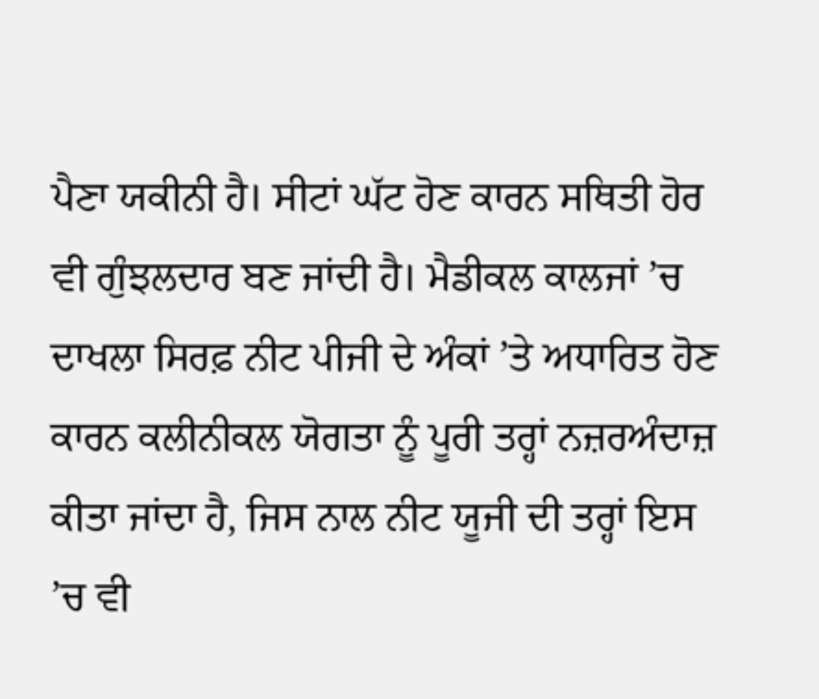ਪੈਣਾ ਯਕੀਨੀ ਹੈ। ਸੀਟਾਂ ਘੱਟ ਹੋਣ ਕਾਰਨ ਸਥਿਤੀ ਹੋਰ ਵੀ ਗੁੰਝਲਦਾਰ ਬਣ ਜਾਂਦੀ ਹੈ। ਮੈਡੀਕਲ ਕਾਲਜਾਂ ’ਚ ਦਾਖਲਾ ਸਿਰਫ਼ ਨੀਟ ਪੀਜੀ ਦੇ ਅੰਕਾਂ ’ਤੇ ਅਧਾਰਿਤ ਹੋਣ ਕਾਰਨ ਕਲੀਨੀਕਲ ਯੋਗਤਾ ਨੂੰ ਪੂਰੀ ਤਰ੍ਹਾਂ ਨਜ਼ਰਅੰਦਾਜ਼ ਕੀਤਾ ਜਾਂਦਾ ਹੈ, ਜਿਸ ਨਾਲ ਨੀਟ ਯੂਜੀ ਦੀ ਤਰ੍ਹਾਂ ਇਸ ’ਚ ਵੀ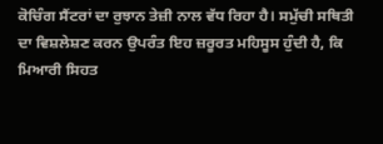ਕੋਚਿੰਗ ਸੈਂਟਰਾਂ ਦਾ ਰੁਝਾਨ ਤੇਜ਼ੀ ਨਾਲ ਵੱਧ ਰਿਹਾ ਹੈ। ਸਮੁੱਚੀ ਸਥਿਤੀ ਦਾ ਵਿਸ਼ਲੇਸ਼ਣ ਕਰਨ ਉਪਰੰਤ ਇਹ ਜ਼ਰੂਰਤ ਮਹਿਸੂਸ ਹੁੰਦੀ ਹੈ, ਕਿ ਮਿਆਰੀ ਸਿਹਤ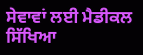ਸੇਵਾਵਾਂ ਲਈ ਮੈਡੀਕਲ ਸਿੱਖਿਆ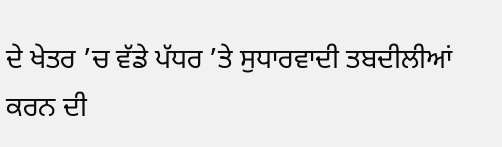ਦੇ ਖੇਤਰ ’ਚ ਵੱਡੇ ਪੱਧਰ ’ਤੇ ਸੁਧਾਰਵਾਦੀ ਤਬਦੀਲੀਆਂ ਕਰਨ ਦੀ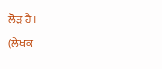ਲੋੜ ਹੈ।
(ਲੇਖਕ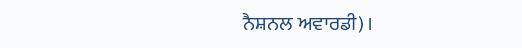ਨੈਸ਼ਨਲ ਅਵਾਰਡੀ)।